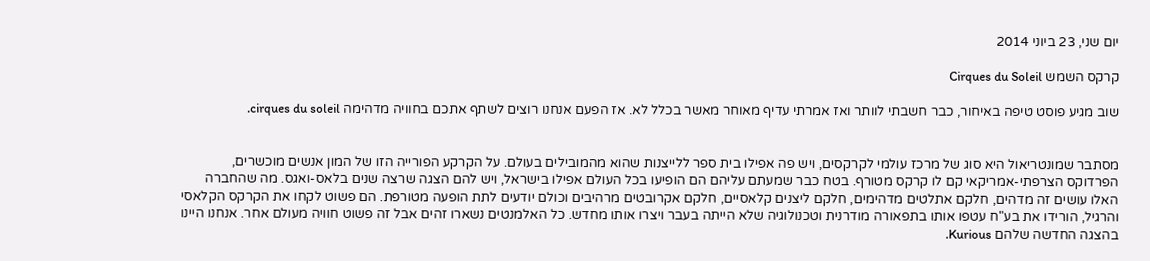יום שני, 23 ביוני 2014

קרקס השמש Cirques du Soleil

שוב מגיע פוסט טיפה באיחור, כבר חשבתי לוותר ואז אמרתי עדיף מאוחר מאשר בכלל לא. אז הפעם אנחנו רוצים לשתף אתכם בחוויה מדהימה cirques du soleil.


מסתבר שמונטריאול היא סוג של מרכז עולמי לקרקסים, ויש פה אפילו בית ספר ללייצנות שהוא מהמובילים בעולם. על הקרקע הפורייה הזו של המון אנשים מוכשרים, הפרדוקס הצרפתי-אמריקאי קם לו קרקס מטורף. בטח כבר שמעתם עליהם הם הופיעו בכל העולם אפילו בישראל, ויש להם הצגה שרצה שנים בלאס-ואגס. מה שהחברה האלו עושים זה מדהים, חלקם אתלטים מדהימים, חלקם ליצנים קלאסיים, חלקם אקרובטים מרהיבים וכולם יודעים לתת הופעה מטורפת. הם פשוט לקחו את הקרקס הקלאסי והרגיל, הורידו את בע"ח עטפו אותו בתפאורה מודרנית וטכנולוגיה שלא הייתה בעבר ויצרו אותו מחדש. כל האלמנטים נשארו זהים אבל זה פשוט חוויה מעולם אחר. אנחנו היינו בהצגה החדשה שלהם Kurious.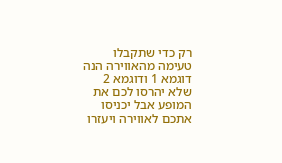רק כדי שתקבלו טעימה מהאווירה הנה דוגמא 1 ודוגמא 2 שלא יהרסו לכם את המופע אבל יכניסו אתכם לאווירה ויעזרו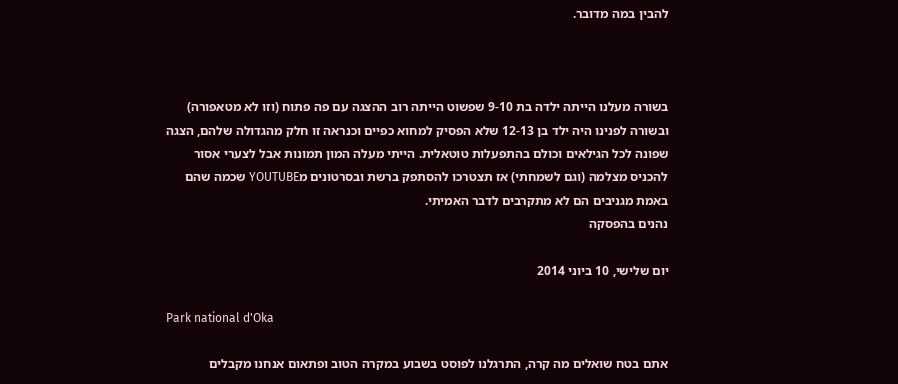להבין במה מדובר.



בשורה מעלנו הייתה ילדה בת 9-10 שפשוט הייתה רוב ההצגה עם פה פתוח (וזו לא מטאפורה) ובשורה לפנינו היה ילד בן 12-13 שלא הפסיק למחוא כפיים וכנראה זו חלק מהגדולה שלהם, הצגה שפונה לכל הגילאים וכולם בהתפעלות טוטאלית. הייתי מעלה המון תמונות אבל לצערי אסור להכניס מצלמה (וגם לשמחתי) אז תצטרכו להסתפק ברשת ובסרטונים מYOUTUBE שכמה שהם באמת מגניבים הם לא מתקרבים לדבר האמיתי.
נהנים בהפסקה

יום שלישי, 10 ביוני 2014

Park national d'Oka

אתם בטח שואלים מה קרה, התרגלנו לפוסט בשבוע במקרה הטוב ופתאום אנחנו מקבלים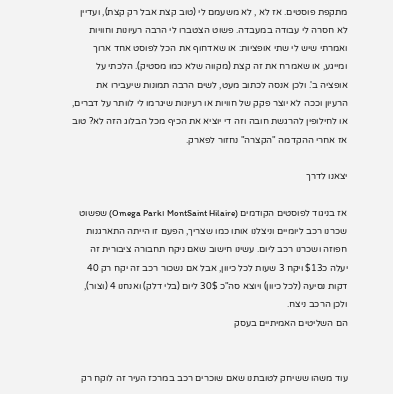מתקפת פוסטים. אז לא , לא משעמם לי (טוב קצת אבל רק קצת), ועדיין לא חסרה לי עבודה במעבדה. פשוט הצטברו לי הרבה רעיונות וחוויות ואמרתי שיש לי שתי אופציות: או שאדחוף את הכל לפוסט אחד ארוך ומייגע, או שאמרח את זה קצת (מקווה שלא כמו מסטיק). הלכתי על אופציה ב'. ולכן אנסה לכתוב מעט, לשים הרבה תמונות שיעבירו את הרעיון וככה לא יוצר פקק של חוויות או רעיונות שיגרמו לי לוותר על דברים, או לחילופין להרגשת חובה וזה די יוציא את הכיף מכל הבלוג הזה לא? טוב אז אחרי ההקדמה "הקצרה" נחזור לפארק.

יצאנו לדרך

אז בניגוד לפוסטים הקודמים (MontSaint Hilaire וOmega Park) שפשוט שכרנו רכב ליומיים וניצלנו אותו כמו שצריך, הפעם זו הייתה התארגנות חפוזה ושכרנו רכב ליום. עשינו חישוב שאם ניקח תחבורה ציבורית זה יעלה כ$13 ויקח 3 שעות לכל כיוון, אבל אם נשכור רכב זה יקח רק 40 דקות נסיעה (לכל כיוון) ויוצא סה"כ 30$ ליום (בלי דלק) ואנחנו 4 (וצור), ולכן הרכב ניצח.
הם השליטים האמיתיים בעסק


עוד משהו ששיחק לטובתנו שאם שוכרים רכב במרכז העיר זה לוקח רק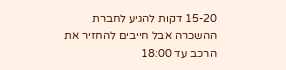15-20 דקות להגיע לחברת ההשכרה אבל חייבים להחזיר את הרכב עד 18:00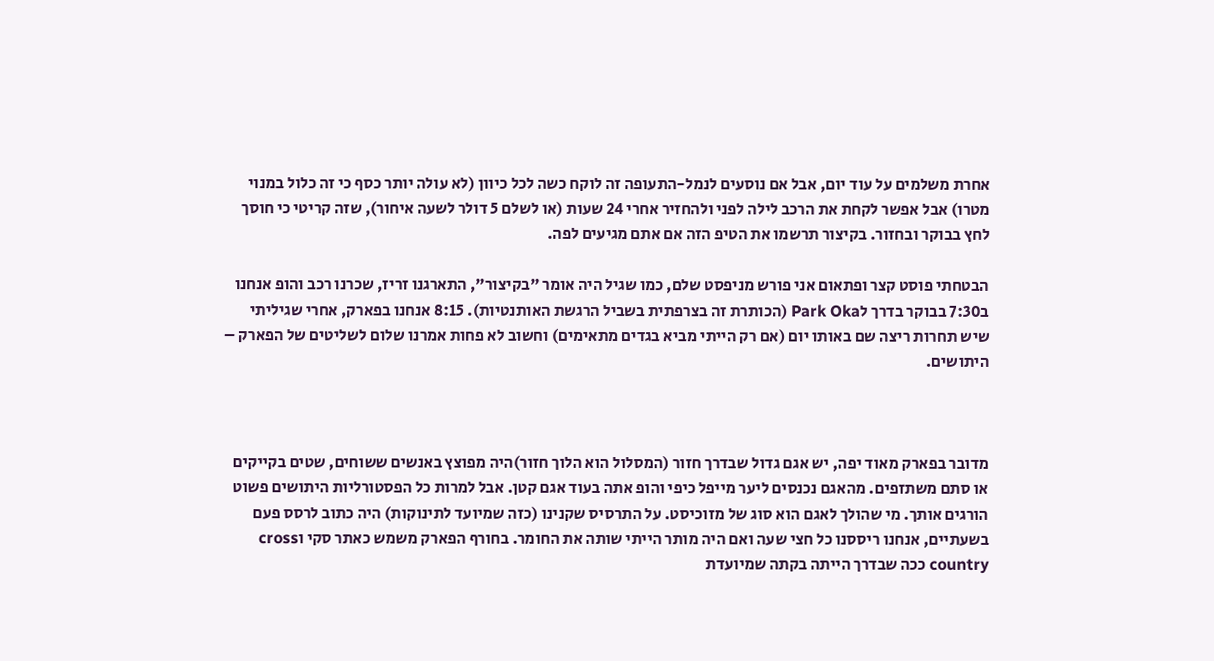אחרת משלמים על עוד יום, אבל אם נוסעים לנמל-התעופה זה לוקח כשה לכל כיוון (לא עולה יותר כסף כי זה כלול במנוי מטרו) אבל אפשר לקחת את הרכב לילה לפני ולהחזיר אחרי 24 שעות (או לשלם 5 דולר לשעה איחור), שזה קריטי כי חוסך לחץ בבוקר ובחזור. בקיצור תרשמו את הטיפ הזה אם אתם מגיעים לפה.

הבטחתי פוסט קצר ופתאום אני פורש מניפסט שלם, כמו שגיל היה אומר "בקיצור", התארגנו זריז, שכרנו רכב והופ אנחנו ב7:30 בבוקר בדרך לPark Oka (הכותרת זה בצרפתית בשביל הרגשת האותנטיות). 8:15 אנחנו בפארק, אחרי שגיליתי שיש תחרות ריצה שם באותו יום (אם רק הייתי מביא בגדים מתאימים) וחשוב לא פחות אמרנו שלום לשליטים של הפארק – היתושים.



מדובר בפארק מאוד יפה, יש אגם גדול שבדרך חזור (המסלול הוא הלוך חזור)היה מפוצץ באנשים ששוחים, שטים בקייקים או סתם משתזפים. מהאגם נכנסים ליער מייפל כיפי והופ אתה בעוד אגם קטן. אבל למרות כל הפסטורליות היתושים פשוט הורגים אותך. מי שהולך לאגם הוא סוג של מזוכיסט. על התרסיס שקנינו (כזה שמיועד לתינוקות) היה כתוב לרסס פעם בשעתיים, אנחנו ריססנו כל חצי שעה ואם היה מותר הייתי שותה את החומר. בחורף הפארק משמש כאתר סקי וcross country ככה שבדרך הייתה בקתה שמיועדת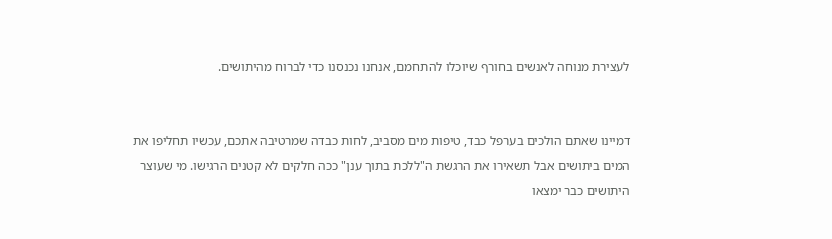לעצירת מנוחה לאנשים בחורף שיוכלו להתחמם, אנחנו נכנסנו כדי לברוח מהיתושים.


דמיינו שאתם הולכים בערפל כבד, טיפות מים מסביב, לחות כבדה שמרטיבה אתכם, עכשיו תחליפו את המים ביתושים אבל תשאירו את הרגשת ה"ללכת בתוך ענן" ככה חלקים לא קטנים הרגישו. מי שעוצר  היתושים כבר ימצאו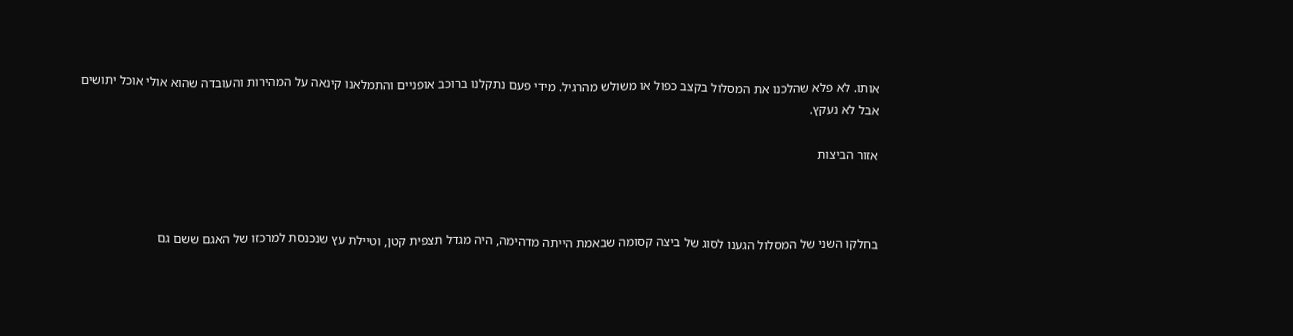אותו. לא פלא שהלכנו את המסלול בקצב כפול או משולש מהרגיל. מידי פעם נתקלנו ברוכב אופניים והתמלאנו קינאה על המהירות והעובדה שהוא אולי אוכל יתושים אבל לא נעקץ.

אזור הביצות



בחלקו השני של המסלול הגענו לסוג של ביצה קסומה שבאמת הייתה מדהימה, היה מגדל תצפית קטן, וטיילת עץ שנכנסת למרכזו של האגם ששם גם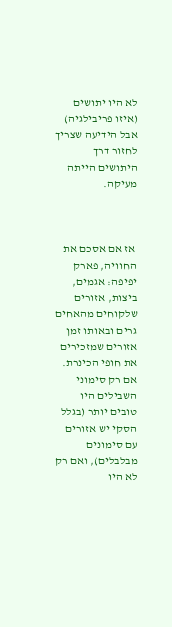לא היו יתושים (איזו פריבילגיה) אבל הידיעה שצריך לחזור דרך היתושים הייתה מעיקה.



 אז אם אסכם את החוויה, פארק יפיפה: אגמים, ביצות, אזורים שלקוחים מהאחים גרים ובאותו זמן אזורים שמזכירים את חופי הכינרת. אם רק סימוני השבילים היו טובים יותר (בגלל הסקי יש אזורים עם סימונים מבלבלים), ואם רק לא היו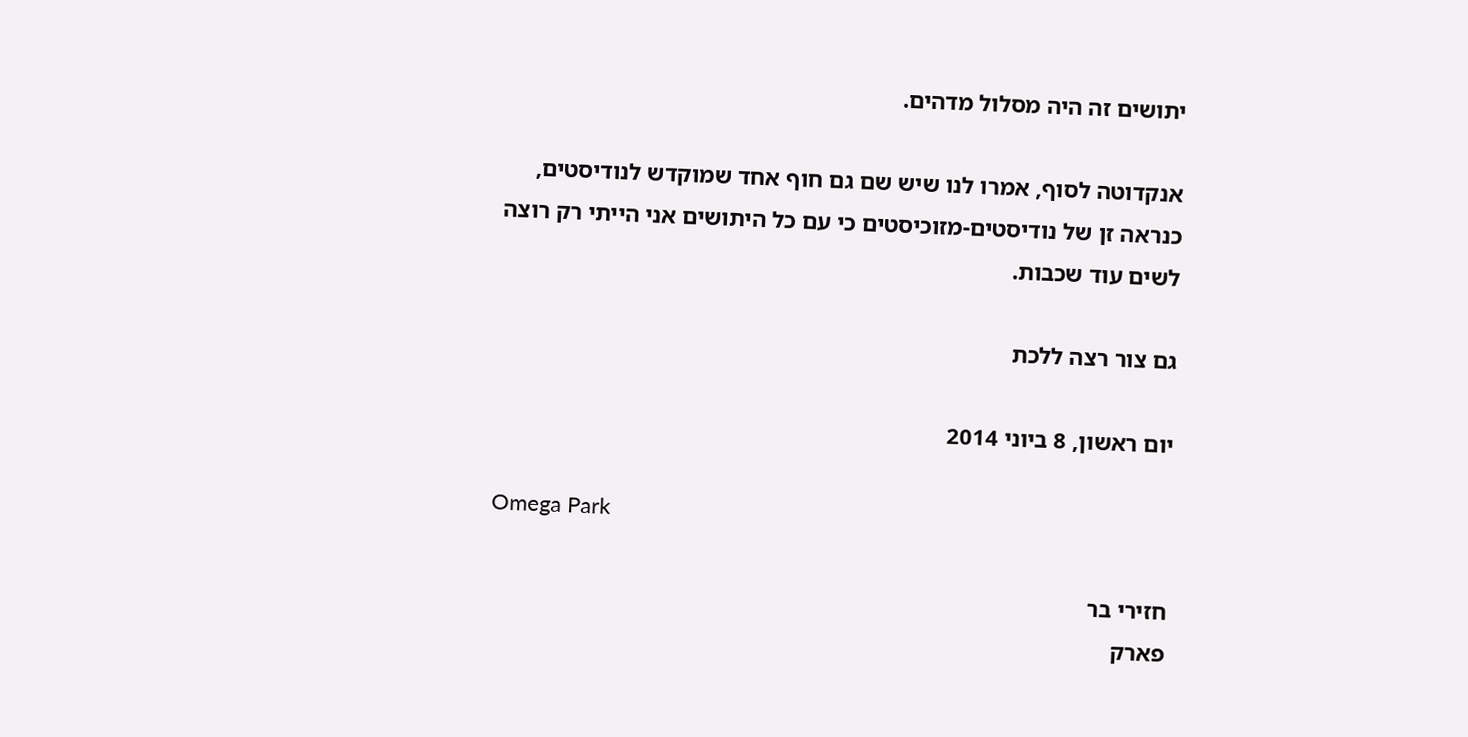יתושים זה היה מסלול מדהים.

אנקדוטה לסוף, אמרו לנו שיש שם גם חוף אחד שמוקדש לנודיסטים, כנראה זן של נודיסטים-מזוכיסטים כי עם כל היתושים אני הייתי רק רוצה לשים עוד שכבות.

גם צור רצה ללכת

יום ראשון, 8 ביוני 2014

Omega Park

חזירי בר
פארק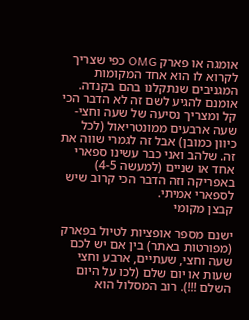אומגה או פארק OMG כפי שצריך לקרוא לו הוא אחד המקומות המגניבים שנתקלנו בהם בקנדה. אומנם להגיע לשם זה לא הדבר הכי קל ומצריך נסיעה של שעה וחצי-שעה ארבעים ממונטריאול (לכל כיוון כמובן) אבל זה לגמרי שווה את זה. שלהב ואני כבר עשינו ספארי אחד או שניים (למעשה 4-5) באפריקה וזה הדבר הכי קרוב שיש לספארי אמיתי.
קבצן מקומי

ישנם מספר אופציות לטיול בפארק (מפורטות באתר) בין אם יש לכם שעה וחצי, שעתיים, ארבע וחצי שעות או יום שלם (לכו על היום השלם !!!). רוב המסלול הוא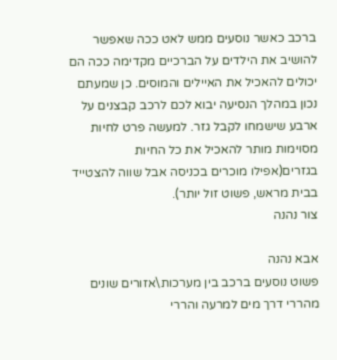ברכב כאשר נוסעים ממש לאט ככה שאפשר להושיב את הילדים על הברכיים מקדימה ככה הם יכולים להאכיל את האיילים והמוסים. כן שמעתם נכון במהלך הנסיעה יבוא לכם לרכב קבצנים על ארבע שישמחו לקבל גזר. למעשה פרט לחיות מסוימות מותר להאכיל את כל החיות בגזרים(אפילו מוכרים בכניסה אבל שווה להצטייד בבית מראש, פשוט זול יותר).
צור נהנה

אבא נהנה
פשוט נוסעים ברכב בין מערכות\אזורים שונים מהררי דרך מים למרעה והררי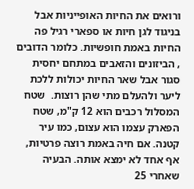ורואים את החיות האופייניות אבל בניגוד לגן חיות או ספארי רגיל פה החיות באמת חופשיות. כלומר הדובים , הביזונים והזאבים במתחם יחסית סגור אבל שאר החיות יכולות ללכת ליער ולהעלם מתי שהן רוצות.  שטח המסלול רכבים הוא 12 ק"מ, שטח הפארק עצמו הוא עצום, כמו עיר קטנה. אם חיה באמת רוצה פרטיות, אף אחד לא ימצא אותה. הבעיה שאחרי 25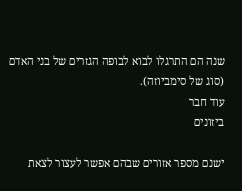שנה הם התרגלו לבוא לבופה הגזרים של בני האדם (סוג של סימביוזה).
עוד חבר
ביזונים

ישנם מספר אזורים שבהם אפשר לעצור לצאת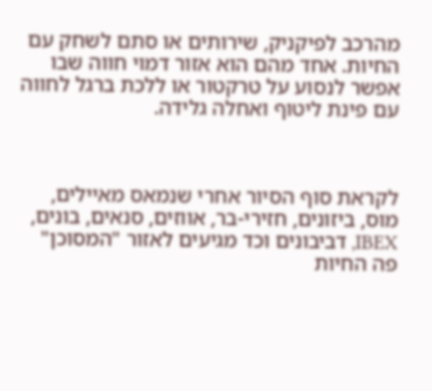מהרכב לפיקניק, שירותים או סתם לשחק עם החיות. אחד מהם הוא אזור דמוי חווה שבו אפשר לנסוע על טרקטור או ללכת ברגל לחווה עם פינת ליטוף ואחלה גלידה.



לקראת סוף הסיור אחרי שנמאס מאיילים, מוס, ביזונים, חזירי-בר, אווזים, סנאים, בונים, IBEX, דביבונים וכד מגיעים לאזור "המסוכן" פה החיות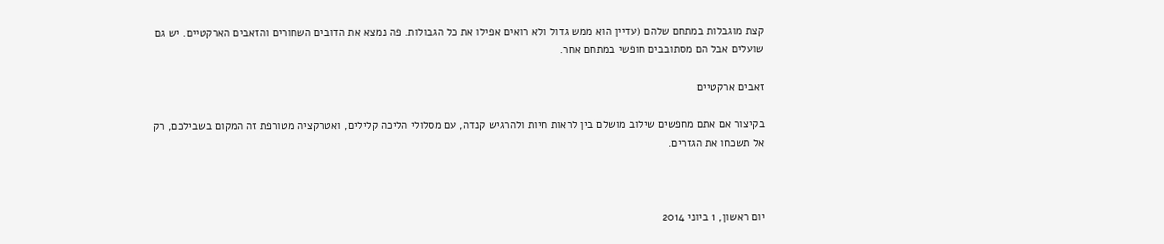קצת מוגבלות במתחם שלהם (עדיין הוא ממש גדול ולא רואים אפילו את כל הגבולות. פה נמצא את הדובים השחורים והזאבים הארקטיים. יש גם שועלים אבל הם מסתובבים חופשי במתחם אחר.

זאבים ארקטיים

בקיצור אם אתם מחפשים שילוב מושלם בין לראות חיות ולהרגיש קנדה, עם מסלולי הליכה קלילים, ואטרקציה מטורפת זה המקום בשבילכם, רק אל תשכחו את הגזרים.



יום ראשון, 1 ביוני 2014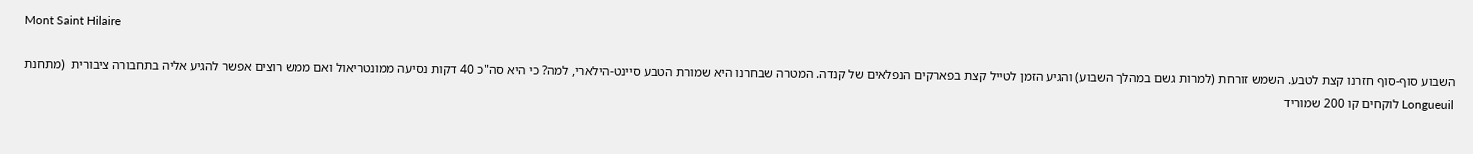Mont Saint Hilaire

השבוע סוף-סוף חזרנו קצת לטבע. השמש זורחת (למרות גשם במהלך השבוע) והגיע הזמן לטייל קצת בפארקים הנפלאים של קנדה. המטרה שבחרנו היא שמורת הטבע סיינט-הילארי, למה? כי היא סה"כ 40 דקות נסיעה ממונטריאול ואם ממש רוצים אפשר להגיע אליה בתחבורה ציבורית  (מתחנת Longueuil לוקחים קו 200 שמוריד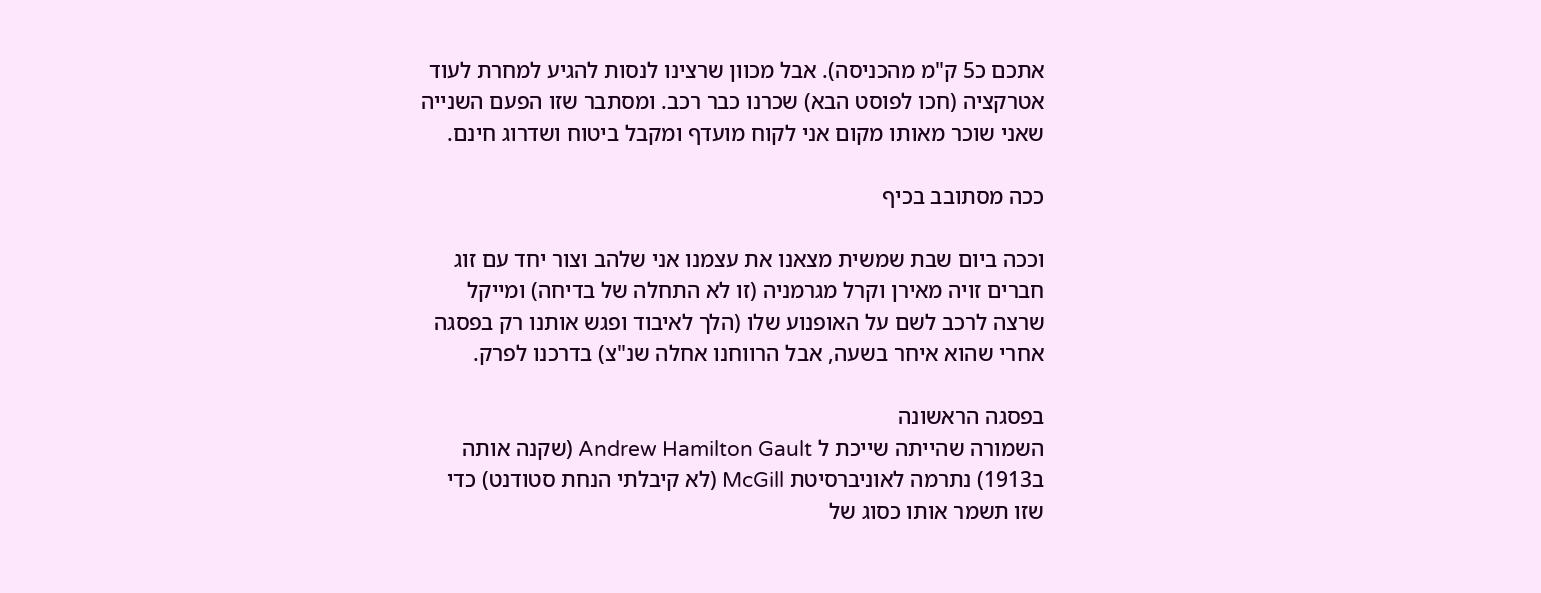אתכם כ5 ק"מ מהכניסה). אבל מכוון שרצינו לנסות להגיע למחרת לעוד אטרקציה (חכו לפוסט הבא) שכרנו כבר רכב. ומסתבר שזו הפעם השנייה שאני שוכר מאותו מקום אני לקוח מועדף ומקבל ביטוח ושדרוג חינם.

ככה מסתובב בכיף

וככה ביום שבת שמשית מצאנו את עצמנו אני שלהב וצור יחד עם זוג חברים זויה מאירן וקרל מגרמניה (זו לא התחלה של בדיחה) ומייקל שרצה לרכב לשם על האופנוע שלו (הלך לאיבוד ופגש אותנו רק בפסגה אחרי שהוא איחר בשעה, אבל הרווחנו אחלה שנ"צ) בדרכנו לפרק.

בפסגה הראשונה
השמורה שהייתה שייכת ל Andrew Hamilton Gault (שקנה אותה ב1913) נתרמה לאוניברסיטת McGill (לא קיבלתי הנחת סטודנט) כדי שזו תשמר אותו כסוג של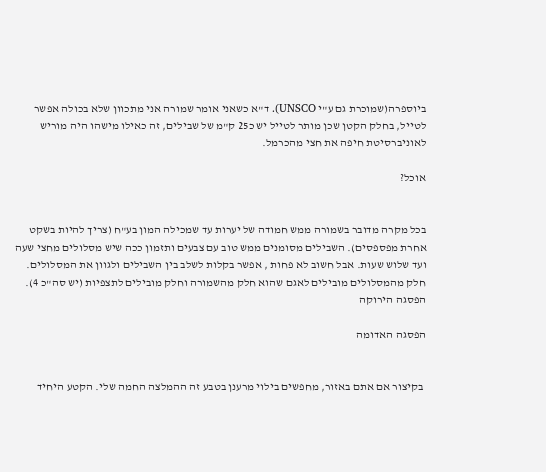ביוספרה(שמוכרת גם ע"י UNSCO). ד"א כשאני אומר שמורה אני מתכוון שלא בכולה אפשר לטייל, בחלק הקטן שכן מותר לטייל יש כ25 ק"מ של שבילים, זה כאילו מישהו היה מוריש לאוניברסיטת חיפה את חצי מהכרמל.

אוכל?


בכל מקרה מדובר בשמורה ממש חמודה של יערות עד שמכילה המון בע"ח (צריך להיות בשקט אחרת מפספסים). השבילים מסומנים ממש טוב עם צבעים ותזמון ככה שיש מסלולים מחצי שעה ועד שלוש שעות. אבל חשוב לא פחות , אפשר בקלות לשלב בין השבילים ולגוון את המסלולים. חלק מהמסלולים מובילים לאגם שהוא חלק מהשמורה וחלק מובילים לתצפיות (יש סה"כ 4).
הפסגה הירוקה

הפסגה האדומה


 בקיצור אם אתם באזור, מחפשים בילוי מרענן בטבע זה ההמלצה החמה שלי. הקטע היחיד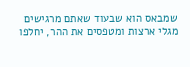שמבאס הוא שבעוד שאתם מרגישים מגלי ארצות ומטפסים את ההר, יחלפו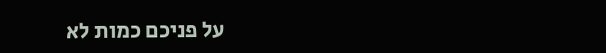על פניכם כמות לא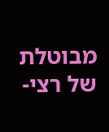מבוטלת של רצי-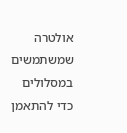אולטרה שמשתמשים במסלולים כדי להתאמן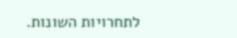לתחרויות השונות.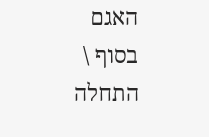האגם בסוף \ התחלה